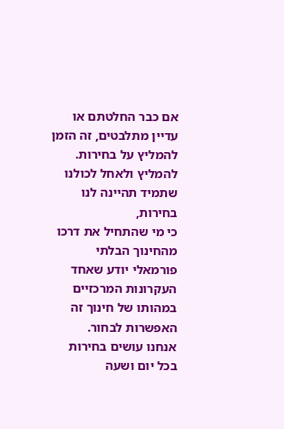אם כבר החלטתם או עדיין מתלבטים, זה הזמן להמליץ על בחירות.
להמליץ ולאחל לכולנו שתמיד תהיינה לנו בחירות,
כי מי שהתחיל את דרכו מהחינוך הבלתי פורמאלי יודע שאחד העקרונות המרכזיים במהותו של חינוך זה האפשרות לבחור.
אנחנו עושים בחירות בכל יום ושעה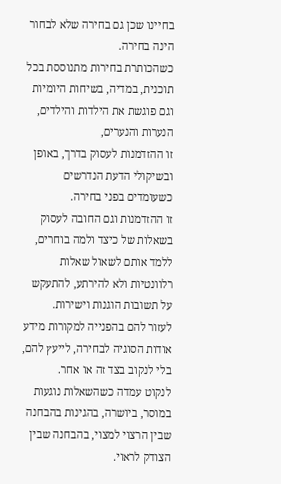בחיינו שכן גם בחירה שלא לבחור הינה בחירה.
כשהכותרת בחירות מתנוססת בכל תוכנית, במדיה, בשיחות היומיות וגם פוגשת את הילדות והילדים, הנערות והנערים,
זו ההזדמנות לעסוק בדרך, באופן ובשיקולי הדעת הנדרשים כשעומדים בפני בחירה.
זו ההזדמנות וגם החובה לעסוק בשאלות של כיצד ולמה בוחרים, ללמד אותם לשאול שאלות רלוונטיות ולא להירתע, להתעקש על תשובות הוגנות וישירות.
לעזור להם בהפנייה למקורות מידע אודות הסוגיה לבחירה, לייעץ להם, בלי לנקוב בצד זה או אחר.
לנקוט עמדה כשהשאלות נוגעות במוסר, ביושרה, בהגינות בהבחנה שבין הרצוי למצוי, בהבחנה שבין הצודק לראוי.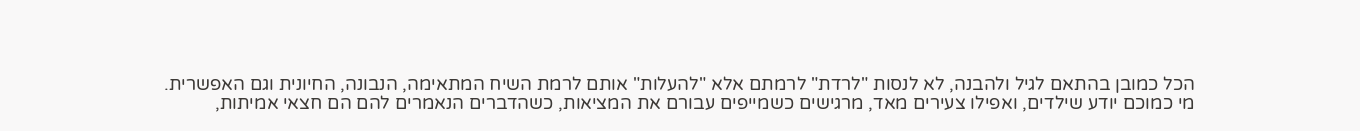הכל כמובן בהתאם לגיל ולהבנה, לא לנסות "לרדת" לרמתם אלא "להעלות" אותם לרמת השיח המתאימה, הנבונה, החיונית וגם האפשרית.
מי כמוכם יודע שילדים, ואפילו צעירים מאד, מרגישים כשמייפים עבורם את המציאות, כשהדברים הנאמרים להם הם חצאי אמיתות,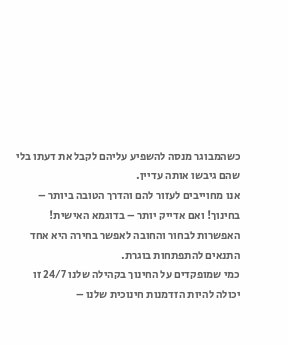כשהמבוגר מנסה להשפיע עליהם לקבל את דעתו בלי שהם גיבשו אותה עדיין.
אנו מחוייבים לעזור להם והדרך הטובה ביותר – בחינוך! ואם אדייק יותר – בדוגמא האישית!
האפשרות לבחור והחובה לאפשר בחירה היא אחד התנאים להתפתחות בוגרת.
כמי שמופקדים על החינוך בקהילה שלנו 24/7 זו יכולה להיות הזדמנות חינוכית שלנו –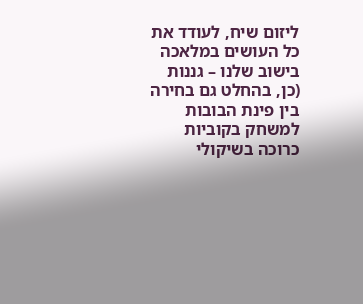ליזום שיח, לעודד את כל העושים במלאכה בישוב שלנו – גננות
(כן, בהחלט גם בחירה בין פינת הבובות למשחק בקוביות כרוכה בשיקולי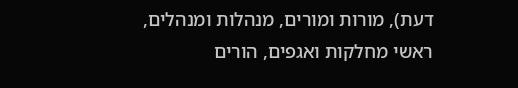דעת), מורות ומורים, מנהלות ומנהלים,
ראשי מחלקות ואגפים, הורים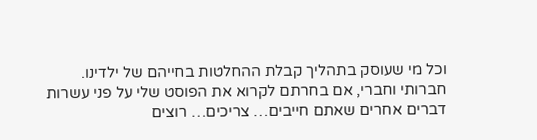וכל מי שעוסק בתהליך קבלת ההחלטות בחייהם של ילדינו.
חברותי וחברי, אם בחרתם לקרוא את הפוסט שלי על פני עשרות דברים אחרים שאתם חייבים… צריכים… רוצים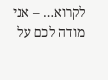לקרוא… – אני מודה לכם על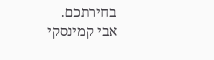בחירתכם.
אבי קמינסקי